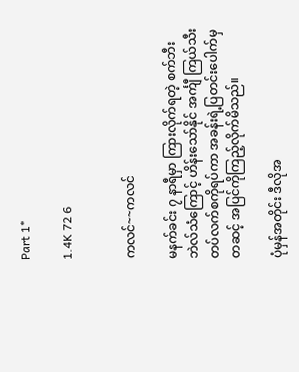Part 1*

1.4K 72 6


ကလင်~~ကလင်

မနက်ခင်း ၇ နာရီမှာ ကြားလိုက်ရတဲ့ စက်ဘီးဘဲလ်သံကြောင့် ဟိန်းသော်နိုင် အင်္ကျီ ကြယ်သီးတပ်လက်စကိုရပ်ကာ အခန်းရဲ့ပြတင်းပေါက်မှတဆင့် အပြင်ကိုကြည့်လိုက်မိသည်။

ပုံမှန်အတိုင်း ဒီလိုအ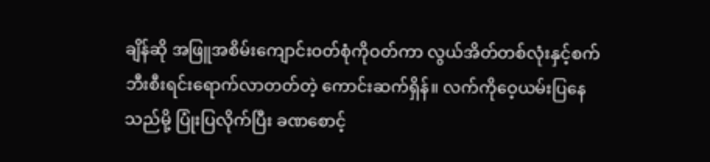ချိန်ဆို အဖြူအစိမ်းကျောင်းဝတ်စုံကိုဝတ်ကာ လွယ်အိတ်တစ်လုံးနှင့်စက်ဘီးစီးရင်းရောက်လာတတ်တဲ့ ကောင်းဆက်ရှိန်။ လက်ကိုဝေ့ယမ်းပြနေသည်မို့ ပြုံးပြလိုက်ပြီး ခဏစောင့်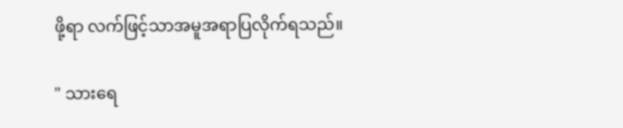ဖို့ရာ လက်ဖြင့်သာအမူအရာပြလိုက်ရသည်။

" သားရေ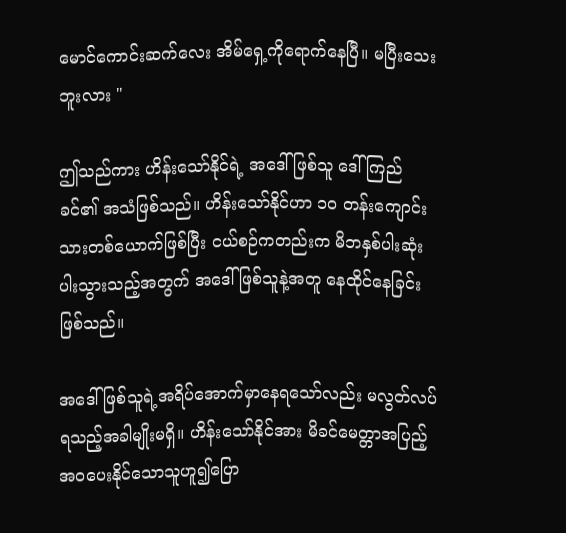မောင်ကောင်းဆက်လေး အိမ်ရှေ့ကိုရောက်နေပြီ။ မပြီးသေးဘူးလား "

ဤသည်ကား ဟိန်းသော်နိုင်ရဲ့ အဒေါ်ဖြစ်သူ ဒေါ်ကြည်ခင်၏ အသံဖြစ်သည်။ ဟိန်းသော်နိုင်ဟာ ၁၀ တန်းကျောင်းသားတစ်ယောက်ဖြစ်ပြီး ငယ်စဉ်ကတည်းက မိဘနှစ်ပါးဆုံးပါးသွားသည့်အတွက် အဒေါ်ဖြစ်သူနဲ့အတူ နေထိုင်နေခြင်းဖြစ်သည်။

အဒေါ်ဖြစ်သူရဲ့အရိပ်အောက်မှာနေရသော်လည်း မလွတ်လပ်ရသည့်အခါမျိုးမရှိ။ ဟိန်းသော်နိုင်အား မိခင်မေတ္တာအပြည့်အဝပေးနိုင်သောသူဟူ၍ပြော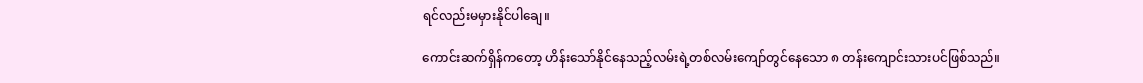ရင်လည်းမမှားနိုင်ပါချေ။

ကောင်းဆက်ရှိန်ကတော့ ဟိန်းသော်နိုင်နေသည့်လမ်းရဲ့တစ်လမ်းကျော်တွင်နေသော ၈ တန်းကျောင်းသားပင်ဖြစ်သည်။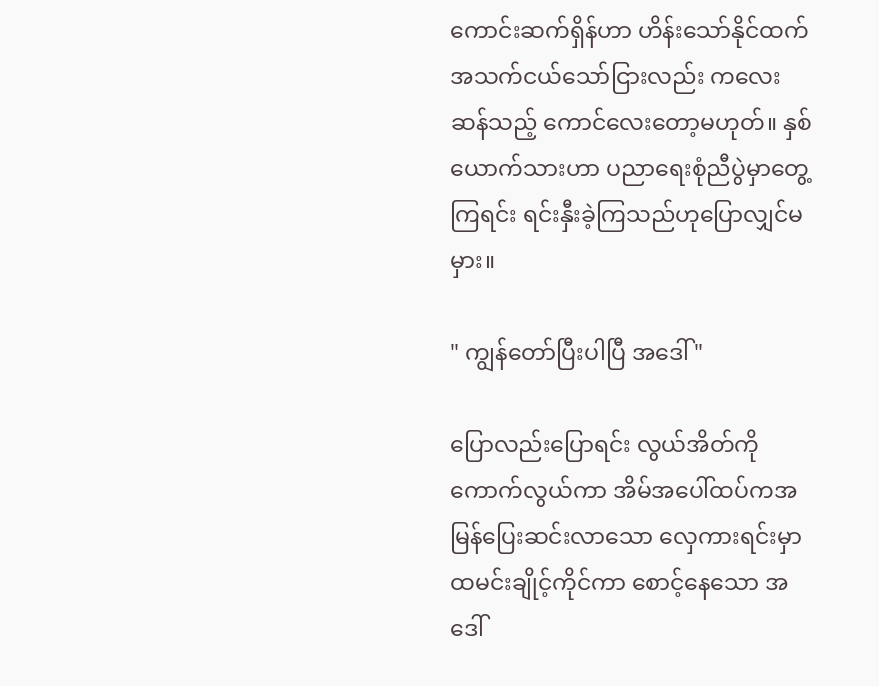ကောင်းဆက်ရှိန်ဟာ ဟိန်းသော်နိုင်ထက်အသက်ငယ်သော်ငြားလည်း ကလေးဆန်သည့် ကောင်လေးတော့မဟုတ်။ နှစ်ယောက်သားဟာ ပညာရေးစုံညီပွဲမှာတွေ့ကြရင်း ရင်းနှီးခဲ့ကြသည်ဟုပြောလျှင်မမှား။

" ကျွန်တော်ပြီးပါပြီ အဒေါ် "

ပြောလည်းပြောရင်း လွယ်အိတ်ကိုကောက်လွယ်ကာ အိမ်အပေါ်ထပ်ကအမြန်ပြေးဆင်းလာသော လှေကားရင်းမှာ ထမင်းချိုင့်ကိုင်ကာ စောင့်နေသော အဒေါ်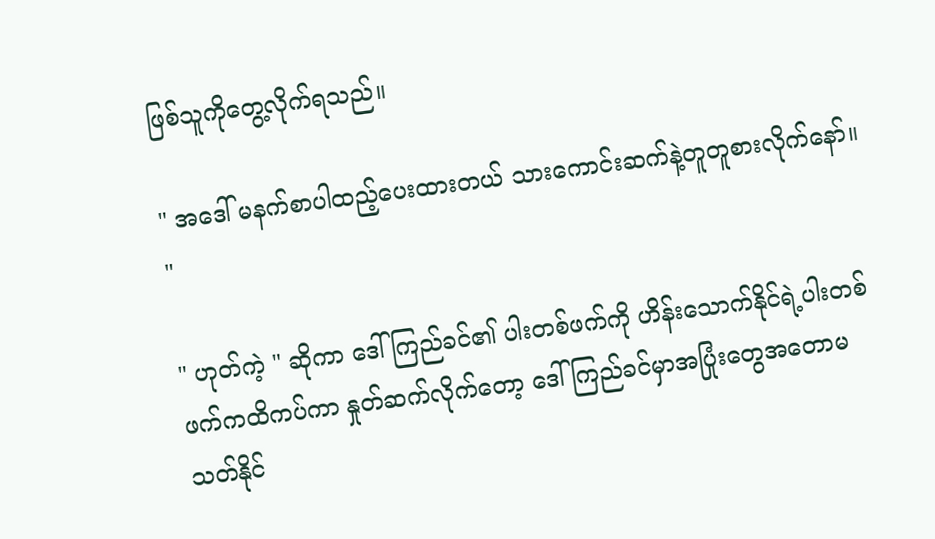ဖြစ်သူကိုတွေ့လိုက်ရသည်။

" အဒေါ် မနက်စာပါထည့်ပေးထားတယ် သားကောင်းဆက်နဲ့တူတူစားလိုက်နော်။ "

" ဟုတ်ကဲ့ " ဆိုကာ ဒေါ်ကြည်ခင်၏ ပါးတစ်ဖက်ကို ဟိန်းသောက်နိုင်ရဲ့ပါးတစ်ဖက်ကထိကပ်ကာ နှုတ်ဆက်လိုက်တော့ ဒေါ်ကြည်ခင်မှာအပြုံးတွေအတောမသတ်နိုင်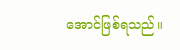အောင်ဖြစ်ရသည်။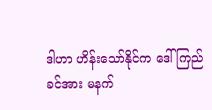ဒါဟာ ဟိန်းသော်နိုင်က ဒေါ်ကြည်ခင်အား မနက်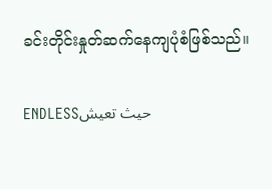ခင်းတိုင်းနှုတ်ဆက်နေကျပုံစံဖြစ်သည်။

ENDLESSحيث تعيش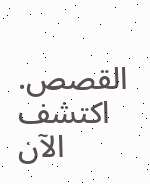القصص. اكتشف الآن